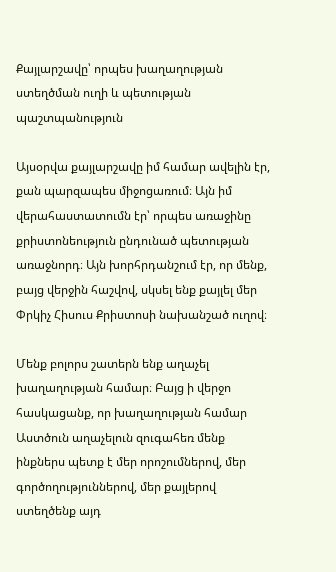Քայլարշավը՝ որպես խաղաղության ստեղծման ուղի և պետության պաշտպանություն

Այսօրվա քայլարշավը իմ համար ավելին էր, քան պարզապես միջոցառում։ Այն իմ վերահաստատումն էր՝ որպես առաջինը քրիստոնեություն ընդունած պետության առաջնորդ։ Այն խորհրդանշում էր, որ մենք, բայց վերջին հաշվով, սկսել ենք քայլել մեր Փրկիչ Հիսուս Քրիստոսի նախանշած ուղով։

Մենք բոլորս շատերն ենք աղաչել խաղաղության համար։ Բայց ի վերջո հասկացանք, որ խաղաղության համար Աստծուն աղաչելուն զուգահեռ մենք ինքներս պետք է մեր որոշումներով, մեր գործողություններով, մեր քայլերով ստեղծենք այդ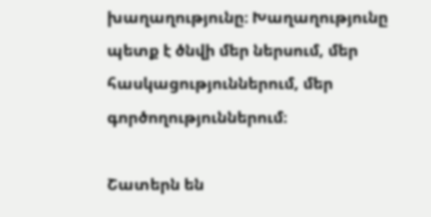խաղաղությունը։ Խաղաղությունը պետք է ծնվի մեր ներսում, մեր հասկացություններում, մեր գործողություններում։

Շատերն են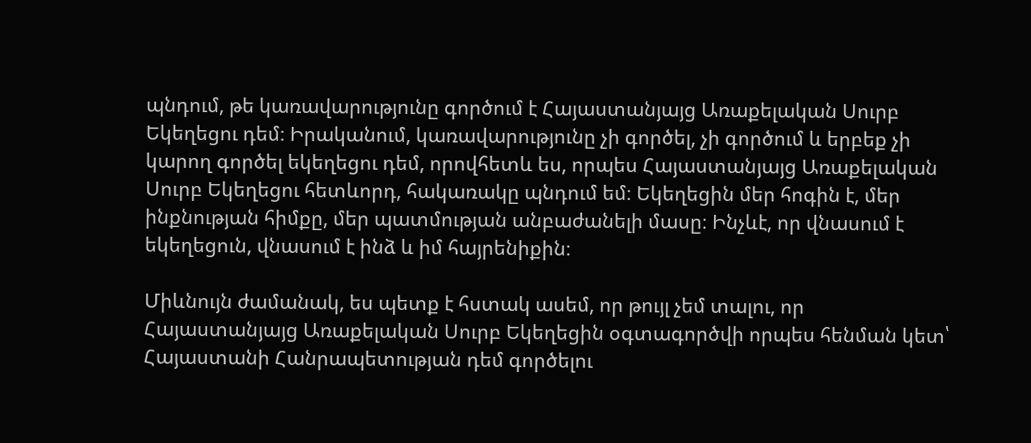պնդում, թե կառավարությունը գործում է Հայաստանյայց Առաքելական Սուրբ Եկեղեցու դեմ։ Իրականում, կառավարությունը չի գործել, չի գործում և երբեք չի կարող գործել եկեղեցու դեմ, որովհետև ես, որպես Հայաստանյայց Առաքելական Սուրբ Եկեղեցու հետևորդ, հակառակը պնդում եմ։ Եկեղեցին մեր հոգին է, մեր ինքնության հիմքը, մեր պատմության անբաժանելի մասը։ Ինչևէ, որ վնասում է եկեղեցուն, վնասում է ինձ և իմ հայրենիքին։

Միևնույն ժամանակ, ես պետք է հստակ ասեմ, որ թույլ չեմ տալու, որ Հայաստանյայց Առաքելական Սուրբ Եկեղեցին օգտագործվի որպես հենման կետ՝ Հայաստանի Հանրապետության դեմ գործելու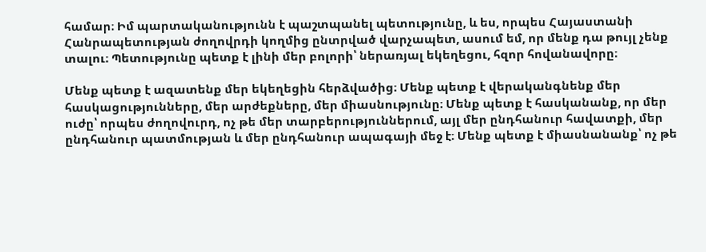համար։ Իմ պարտականությունն է պաշտպանել պետությունը, և ես, որպես Հայաստանի Հանրապետության ժողովրդի կողմից ընտրված վարչապետ, ասում եմ, որ մենք դա թույլ չենք տալու։ Պետությունը պետք է լինի մեր բոլորի՝ ներառյալ եկեղեցու, հզոր հովանավորը։

Մենք պետք է ազատենք մեր եկեղեցին հերձվածից։ Մենք պետք է վերականգնենք մեր հասկացությունները, մեր արժեքները, մեր միասնությունը։ Մենք պետք է հասկանանք, որ մեր ուժը՝ որպես ժողովուրդ, ոչ թե մեր տարբերություններում, այլ մեր ընդհանուր հավատքի, մեր ընդհանուր պատմության և մեր ընդհանուր ապագայի մեջ է։ Մենք պետք է միասնանանք՝ ոչ թե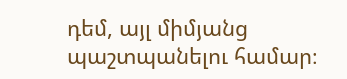դեմ, այլ միմյանց պաշտպանելու համար։